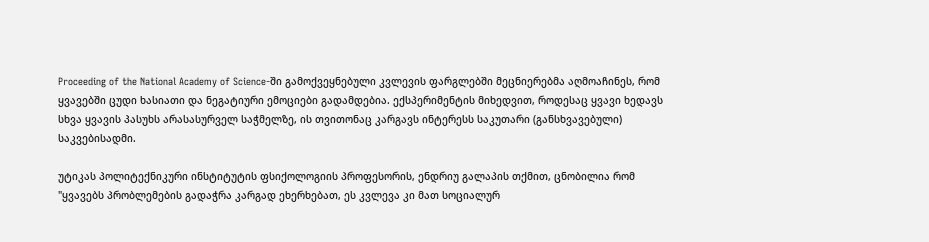Proceeding of the National Academy of Science-ში გამოქვეყნებული კვლევის ფარგლებში მეცნიერებმა აღმოაჩინეს, რომ ყვავებში ცუდი ხასიათი და ნეგატიური ემოციები გადამდებია. ექსპერიმენტის მიხედვით, როდესაც ყვავი ხედავს სხვა ყვავის პასუხს არასასურველ საჭმელზე, ის თვითონაც კარგავს ინტერესს საკუთარი (განსხვავებული) საკვებისადმი.

უტიკას პოლიტექნიკური ინსტიტუტის ფსიქოლოგიის პროფესორის, ენდრიუ გალაპის თქმით, ცნობილია რომ "ყვავებს პრობლემების გადაჭრა კარგად ეხერხებათ, ეს კვლევა კი მათ სოციალურ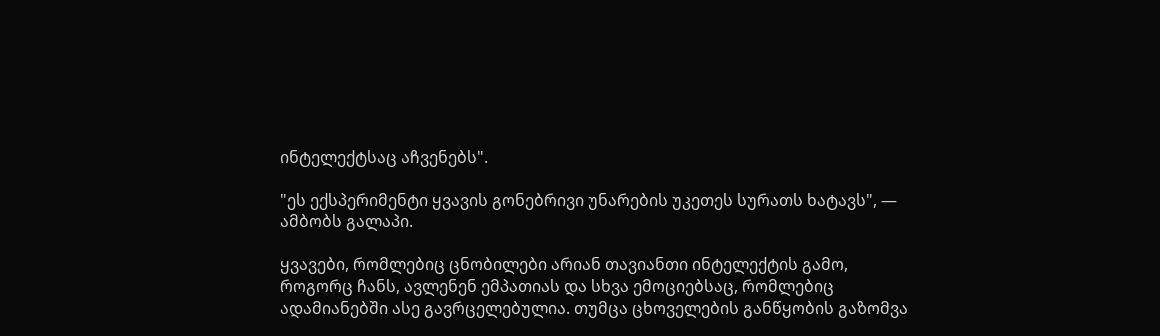ინტელექტსაც აჩვენებს".

"ეს ექსპერიმენტი ყვავის გონებრივი უნარების უკეთეს სურათს ხატავს", — ამბობს გალაპი.

ყვავები, რომლებიც ცნობილები არიან თავიანთი ინტელექტის გამო, როგორც ჩანს, ავლენენ ემპათიას და სხვა ემოციებსაც, რომლებიც ადამიანებში ასე გავრცელებულია. თუმცა ცხოველების განწყობის გაზომვა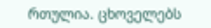რთულია. ცხოველებს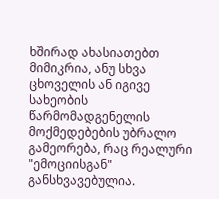ხშირად ახასიათებთ მიმიკრია, ანუ სხვა ცხოველის ან იგივე სახეობის წარმომადგენელის მოქმედებების უბრალო გამეორება, რაც რეალური "ემოციისგან" განსხვავებულია.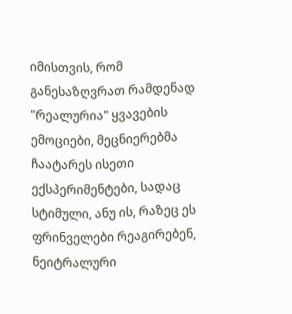იმისთვის, რომ განესაზღვრათ რამდენად "რეალურია" ყვავების ემოციები, მეცნიერებმა ჩაატარეს ისეთი ექსპერიმენტები, სადაც სტიმული, ანუ ის, რაზეც ეს ფრინველები რეაგირებენ, ნეიტრალური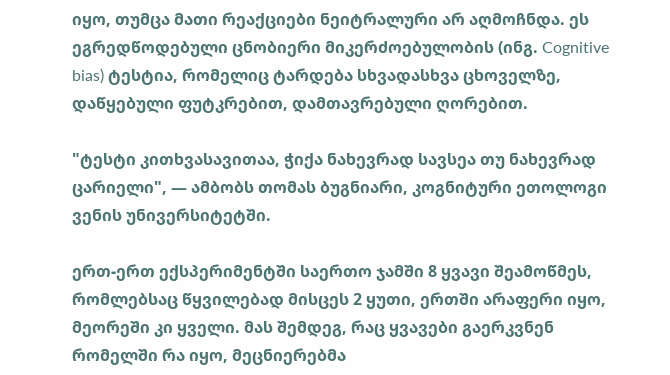იყო, თუმცა მათი რეაქციები ნეიტრალური არ აღმოჩნდა. ეს ეგრედწოდებული ცნობიერი მიკერძოებულობის (ინგ. Cognitive bias) ტესტია, რომელიც ტარდება სხვადასხვა ცხოველზე, დაწყებული ფუტკრებით, დამთავრებული ღორებით.

"ტესტი კითხვასავითაა, ჭიქა ნახევრად სავსეა თუ ნახევრად ცარიელი", — ამბობს თომას ბუგნიარი, კოგნიტური ეთოლოგი ვენის უნივერსიტეტში.

ერთ-ერთ ექსპერიმენტში საერთო ჯამში 8 ყვავი შეამოწმეს, რომლებსაც წყვილებად მისცეს 2 ყუთი, ერთში არაფერი იყო, მეორეში კი ყველი. მას შემდეგ, რაც ყვავები გაერკვნენ რომელში რა იყო, მეცნიერებმა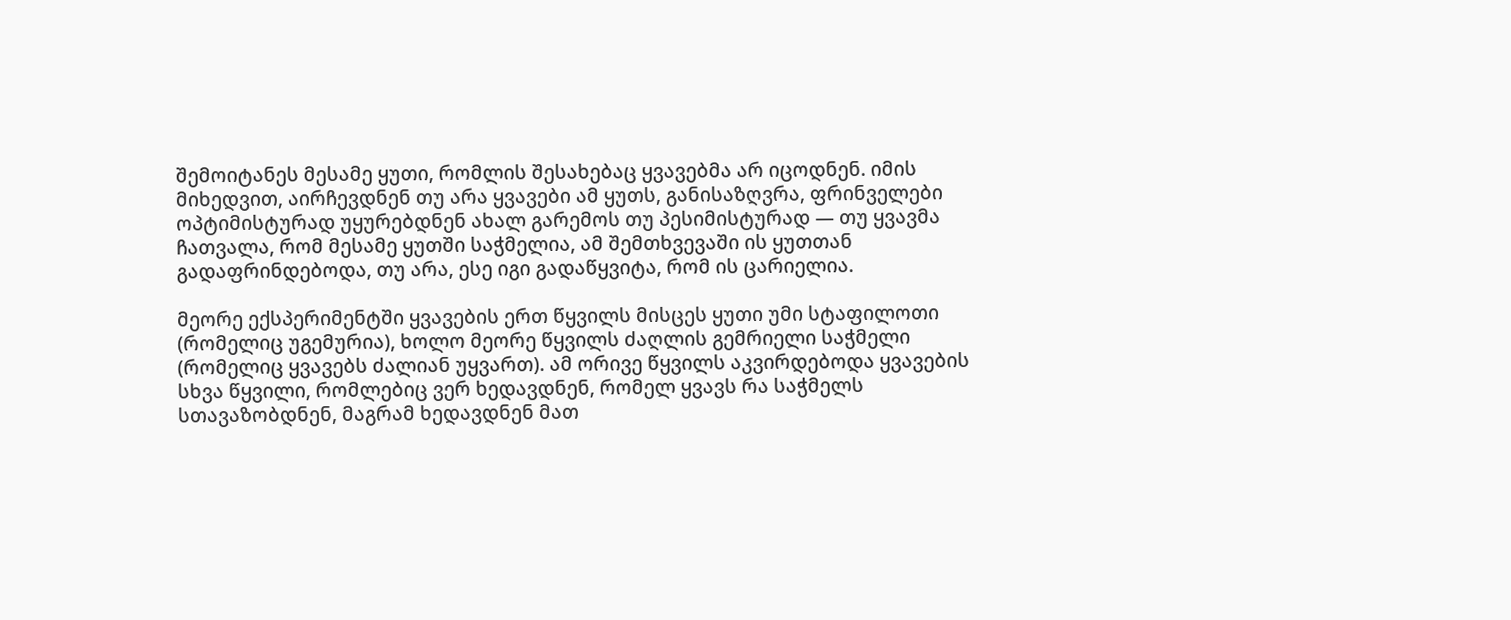შემოიტანეს მესამე ყუთი, რომლის შესახებაც ყვავებმა არ იცოდნენ. იმის მიხედვით, აირჩევდნენ თუ არა ყვავები ამ ყუთს, განისაზღვრა, ფრინველები ოპტიმისტურად უყურებდნენ ახალ გარემოს თუ პესიმისტურად — თუ ყვავმა ჩათვალა, რომ მესამე ყუთში საჭმელია, ამ შემთხვევაში ის ყუთთან გადაფრინდებოდა, თუ არა, ესე იგი გადაწყვიტა, რომ ის ცარიელია.

მეორე ექსპერიმენტში ყვავების ერთ წყვილს მისცეს ყუთი უმი სტაფილოთი (რომელიც უგემურია), ხოლო მეორე წყვილს ძაღლის გემრიელი საჭმელი (რომელიც ყვავებს ძალიან უყვართ). ამ ორივე წყვილს აკვირდებოდა ყვავების სხვა წყვილი, რომლებიც ვერ ხედავდნენ, რომელ ყვავს რა საჭმელს სთავაზობდნენ, მაგრამ ხედავდნენ მათ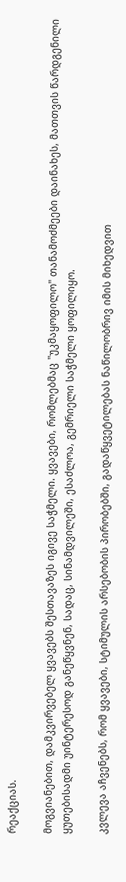რეაქციას.

მოგვიანებით, დამკვირვებელ ყვავებს შესთავაზეს იგივე საჭმელი. ყვავები, რომლებმაც "უკმაყოფილო" თანამოძმეები დაინახეს, მათთვის წარდგენილი ყუთებისადმი უინტერესოდ განეწყვნენ, სადაც, სინამდვილეში, ესაძლოა, გემრიელი საჭმელი ყოფილიყო.

კვლევა აჩვენებს, რომ ყვავები, სტიმულის არსებობის პირობებში, გადაწყვეტილებას ნაწილობრივ იმის მიხედვით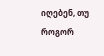იღებენ, თუ როგორ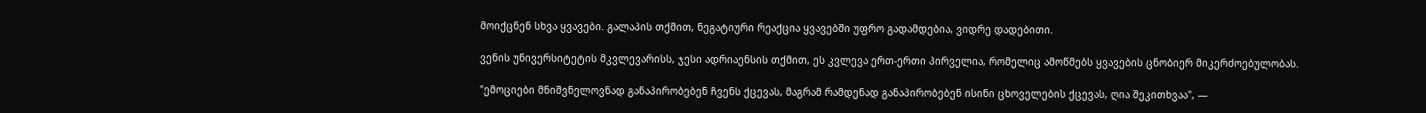მოიქცნენ სხვა ყვავები. გალაპის თქმით, ნეგატიური რეაქცია ყვავებში უფრო გადამდებია, ვიდრე დადებითი.

ვენის უნივერსიტეტის მკვლევარისს, ჯესი ადრიაენსის თქმით, ეს კვლევა ერთ-ერთი პირველია, რომელიც ამოწმებს ყვავების ცნობიერ მიკერძოებულობას.

"ემოციები მნიშვნელოვნად განაპირობებენ ჩვენს ქცევას, მაგრამ რამდენად განაპირობებენ ისინი ცხოველების ქცევას, ღია შეკითხვაა", —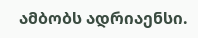ამბობს ადრიაენსი.